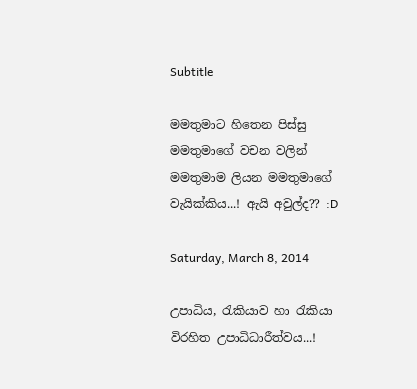Subtitle

මමතුමාට හිතෙන පිස්සු මමතුමාගේ වචන වලින් මමතුමාම ලියන මමතුමාගේ වැයික්කිය...! ඇයි අවුල්ද?? :D

Saturday, March 8, 2014

උපාධිය, රැකියාව හා රැකියා විරහිත උපාධිධාරීත්වය...!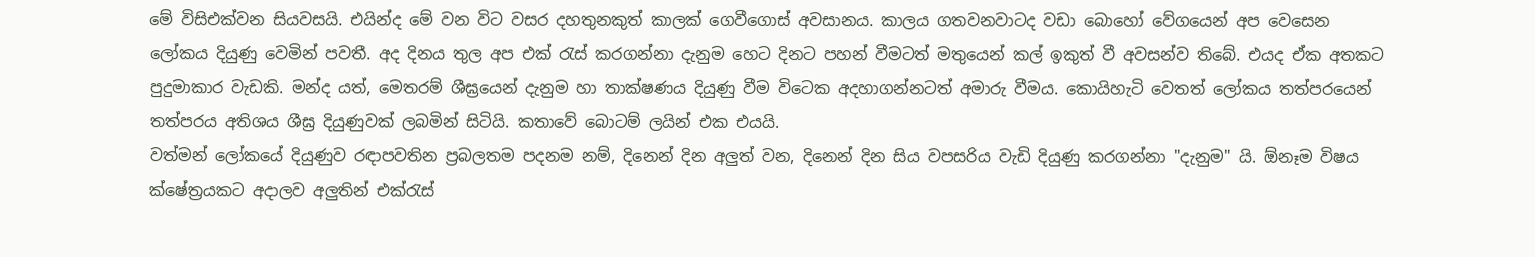මේ විසිඑක්වන සියවසයි. එයින්ද මේ වන විට වසර දහතුනකුත් කාලක් ගෙවීගොස් අවසානය. කාලය ගතවනවාටද වඩා බොහෝ වේගයෙන් අප වෙසෙන ලෝකය දියුණු වෙමින් පවතී. අද දිනය තුල අප එක් රැස් කරගන්නා දැනුම හෙට දිනට පහන් වීමටත් මතුයෙන් කල් ඉකුත් වී අවසන්ව තිබේ. එයද ඒක අතකට පුදුමාකාර වැඩකි. මන්ද යත්, මෙතරම් ශීඝ්‍රයෙන් දැනුම හා තාක්ෂණය දියුණු වීම විටෙක අදහාගන්නටත් අමාරු වීමය. කොයිහැටි වෙතත් ලෝකය තත්පරයෙන් තත්පරය අතිශය ශීඝ්‍ර දියුණුවක් ලබමින් සිටියි. කතාවේ බොටම් ලයින් එක එයයි.
වත්මන් ලෝකයේ දියුණුව රඳාපවතින ප්‍රබලතම පදනම නම්, දිනෙන් දින අලුත් වන, දිනෙන් දින සිය වපසරිය වැඩි දියුණු කරගන්නා "දැනුම" යි. ඕනෑම විෂය ක්ෂේත්‍රයකට අදාලව අලුතින් එක්රැස්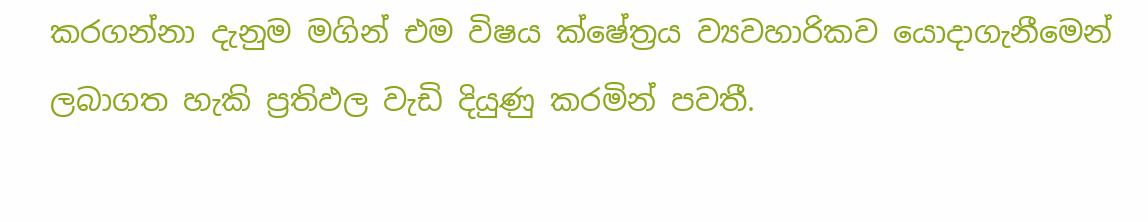කරගන්නා දැනුම මගින් එම විෂය ක්ෂේත්‍රය ව්‍යවහාරිකව යොදාගැනීමෙන් ලබාගත හැකි ප්‍රතිඵල වැඩි දියුණු කරමින් පවතී.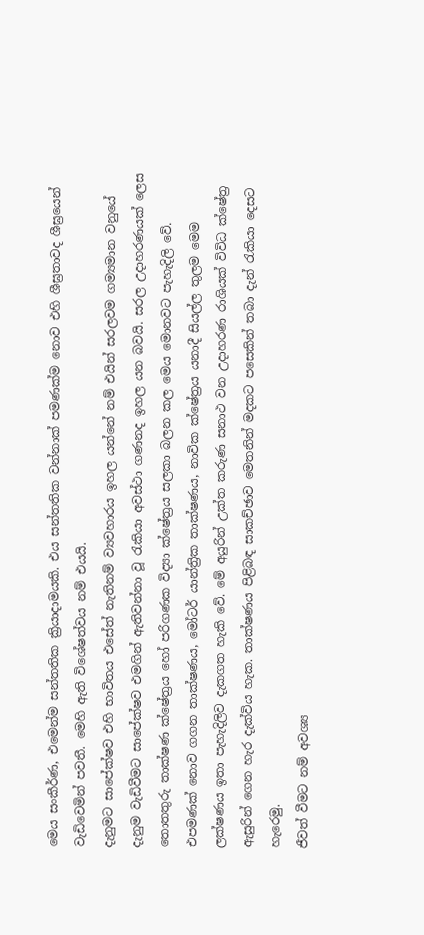මෙය සංකීර්ණ, එමෙන්ම සන්තතික ක්‍රියාදාමයකි. එය සන්තතික වන්නාක් පමණක්ම නොව එහි ශීඝ්‍රතාවද ශීඝ්‍රයෙන් වැඩිවෙමින් පවතී. මෙහි ඇති විශේෂත්වය නම් එයයි.
දැනුමට සාපේක්ෂව එහි භාවිතය එසේත් නැතිනම් ව්‍යවහාරය ඉහල යන්නේ නම් එයින් සරලවම ගම්‍යමාන වනුයේ දැනුම වැඩිවීමට සාපේක්ෂව එමගින් ඇතිවන්නා වූ රැකියා අවස්ථා ගණනද ඉහල යන බවයි. සරල උදාහරණයක් ලෙස තොතතුරු තාක්ෂණ ක්ෂේත්‍රය හෝ පරිගණක විද්‍යා ක්ෂේත්‍රය සලකා බලන කල මෙය මොනවට පැහැදිලි වේ. එපමණක් නොව ගගන තාක්ෂණය, මෝටර් යාන්ත්‍රික තාක්ෂණය, නාවික ක්ෂේත්‍රය යනාදී සියල්ල තුලම මෙම ලක්ෂණය ඉතා පැහැදිලිව දැකගත හැකි වේ. මේ අයුරින් උක්ත කරුණ සනාථ වන උදාහරණ රාශියක් විවිධ ක්ෂේත්‍ර ඇසුරින් ගෙන හැර දැක්විය හැක. තාක්ෂණය පිළිබඳ සාකච්ඡාව මෙතනින් මදකට පසෙකින් තබා දැන් රැකියා දෙසට හැරෙමු.
ජීවත් වීමට නම් අවශ්‍ය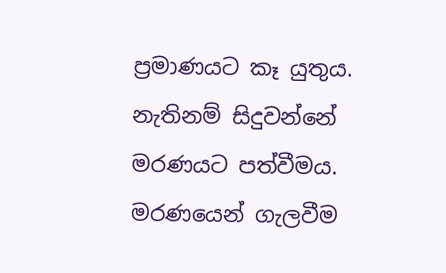ප්‍රමාණයට කෑ යුතුය. නැතිනම් සිදුවන්නේ මරණයට පත්වීමය. මරණයෙන් ගැලවීම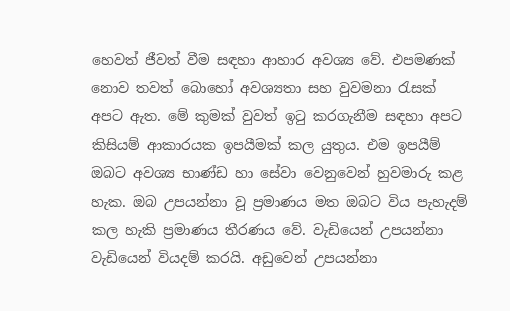හෙවත් ජීවත් වීම සඳහා ආහාර අවශ්‍ය වේ. එපමණක් නොව තවත් බොහෝ අවශ්‍යතා සහ වුවමනා රැසක් අපට ඇත. මේ කුමක් වුවත් ඉටු කරගැනීම සඳහා අපට කිසියම් ආකාරයක ඉපයීමක් කල යුතුය. එම ඉපයීම් ඔබට අවශ්‍ය භාණ්ඩ හා සේවා වෙනුවෙන් හුවමාරු කළ හැක. ඔබ උපයන්නා වූ ප්‍රමාණය මත ඔබට විය පැහැදම් කල හැකි ප්‍රමාණය තීරණය වේ. වැඩියෙන් උපයන්නා වැඩියෙන් වියදම් කරයි. අඩුවෙන් උපයන්නා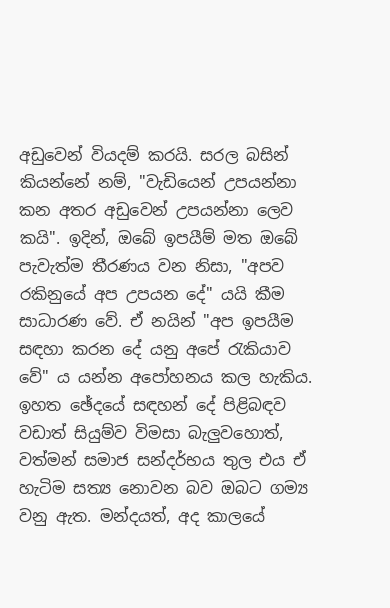අඩුවෙන් වියදම් කරයි. සරල බසින් කියන්නේ නම්, "වැඩියෙන් උපයන්නා කන අතර අඩුවෙන් උපයන්නා ලෙව කයි". ඉදින්, ඔබේ ඉපයීම් මත ඔබේ පැවැත්ම තීරණය වන නිසා, "අපව රකිනුයේ අප උපයන දේ" යයි කීම සාධාරණ වේ. ඒ නයින් "අප ඉපයීම සඳහා කරන දේ යනු අපේ රැකියාව වේ" ය යන්න අපෝහනය කල හැකිය.
ඉහත ඡේදයේ සඳහන් දේ පිළිබඳව වඩාත් සියුම්ව විමසා බැලුවහොත්, වත්මන් සමාජ සන්දර්භය තුල එය ඒ හැටිම සත්‍ය නොවන බව ඔබට ගම්‍ය වනු ඇත. මන්දයත්, අද කාලයේ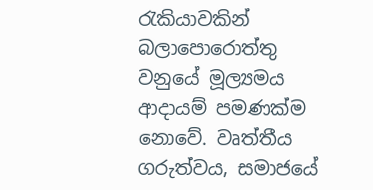රැකියාවකින් බලාපොරොත්තු වනුයේ මූල්‍යමය ආදායම් පමණක්ම නොවේ. වෘත්තීය ගරුත්වය, සමාජයේ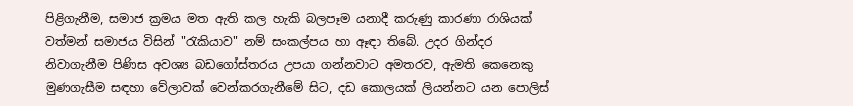පිළිගැනීම, සමාජ ක්‍රමය මත ඇති කල හැකි බලපෑම යනාදී කරුණු කාරණා රාශියක් වත්මන් සමාජය විසින් "රැකියාව" නම් සංකල්පය හා ඈඳා තිබේ. උදර ගින්දර නිවාගැනීම පිණිස අවශ්‍ය බඩගෝස්තරය උපයා ගන්නවාට අමතරව, ඇමති කෙනෙකු මුණගැසීම සඳහා වේලාවක් වෙන්කරගැනීමේ සිට, දඩ කොලයක් ලියන්නට යන පොලිස්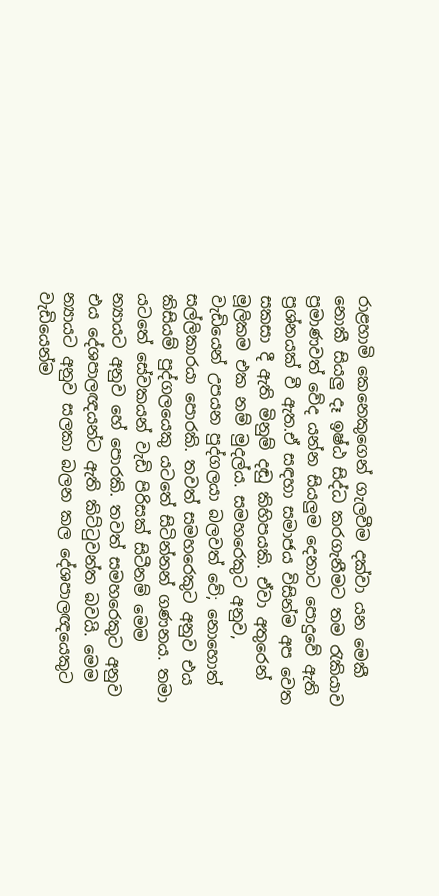රාළහාමි කෙනෙකුගෙන් ගැලවීම දක්වා යන මෙකී නොකී සියලු දෑ ඉෂ්ඨ සිද්ධ කරගැනීමට තම රැකියාව ප්‍රමාණවත් වේද යන්න සියලුම දෙනාට පොදුවේ ඇති ප්‍රශ්නයක් වී ඇත.ඒ සඳහා සමාජය විසින්ම අප වෙත සකසා දී ඇති මිනුම් දඬු කිහිපයකි. ඒවා අතුරෙන් මූලිකම එක නම් මුදල්ය. සමහරෙකුට අනුව, වැඩියෙන් උපයන පුද්ගලයා බලවත් වේ; නොහොත් සල්ලිකාරයා පොරකි. තවත් සමහරෙකුට අනුව එය කිසියම් පුද්ගලයෙකු යටතේ සිටින්නන් ගණනය. තමා යටතේ සේවකයන් වැඩි පිරිසක් සිටීනම් මෙම න්‍යායට අනුව හේ පොරකි. තවත් සමහරෙකුට අනුව එය දේශපාලඥයන්ට ඇති කිට්ටුවන්ත බවයි. මෙම න්‍යායට අනුව සලකා බලන කල දේශපාලඥයෙකුට වැඩියෙන්ම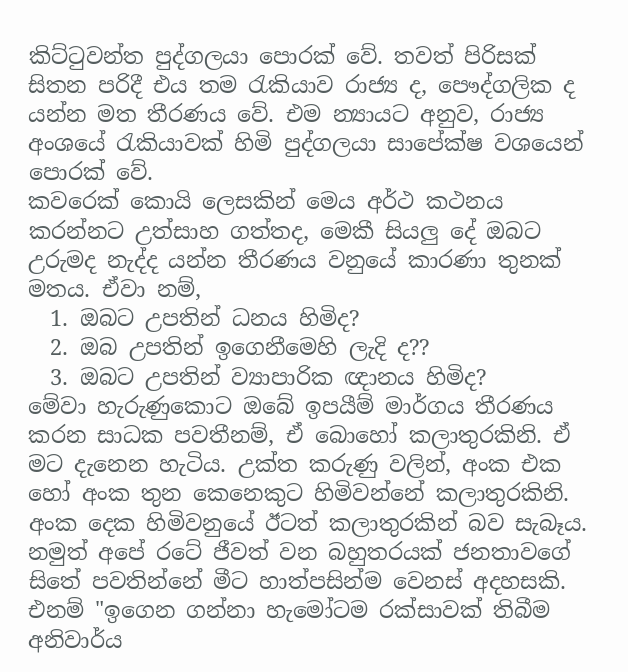කිට්ටුවන්ත පුද්ගලයා පොරක් වේ. තවත් පිරිසක් සිතන පරිදී එය තම රැකියාව රාජ්‍ය ද, පෞද්ගලික ද යන්න මත තීරණය වේ. එම න්‍යායට අනුව, රාජ්‍ය අංශයේ රැකියාවක් හිමි පුද්ගලයා සාපේක්ෂ වශයෙන් පොරක් වේ.
කවරෙක් කොයි ලෙසකින් මෙය අර්ථ කථනය කරන්නට උත්සාහ ගත්තද, මෙකී සියලු දේ ඔබට උරුමද නැද්ද යන්න තීරණය වනුයේ කාරණා තුනක් මතය. ඒවා නම්,
  1. ඔබට උපතින් ධනය හිමිද?
  2. ඔබ උපතින් ඉගෙනීමෙහි ලැදි ද??
  3. ඔබට උපතින් ව්‍යාපාරික ඥානය හිමිද?
මේවා හැරුණුකොට ඔබේ ඉපයීම් මාර්ගය තීරණය කරන සාධක පවතීනම්, ඒ බොහෝ කලාතුරකිනි. ඒ මට දැනෙන හැටිය. උක්ත කරුණු වලින්, අංක එක හෝ අංක තුන කෙනෙකුට හිමිවන්නේ කලාතුරකිනි. අංක දෙක හිමිවනුයේ ඊටත් කලාතුරකින් බව සැබෑය. නමුත් අපේ රටේ ජීවත් වන බහුතරයක් ජනතාවගේ සිතේ පවතින්නේ මීට හාත්පසින්ම වෙනස් අදහසකි. එනම් "ඉගෙන ගන්නා හැමෝටම රක්සාවක් තිබීම අනිවාර්ය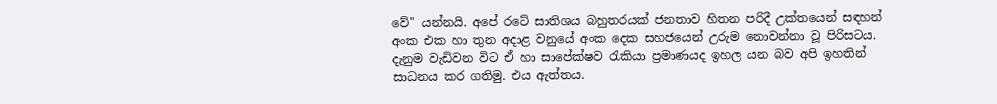වේ" යන්නයි. අපේ රටේ සාතිශය බහුතරයක් ජනතාව හිතන පරිදී උක්තයෙන් සඳහන් අංක එක හා තුන අදාළ වනුයේ අංක දෙක සහජයෙන් උරුම නොවන්නා වූ පිරිසටය.
දැනුම වැඩිවන විට ඒ හා සාපේක්ෂව රැකියා ප්‍රමාණයද ඉහල යන බව අපි ඉහතින් සාධනය කර ගතිමු. එය ඇත්තය.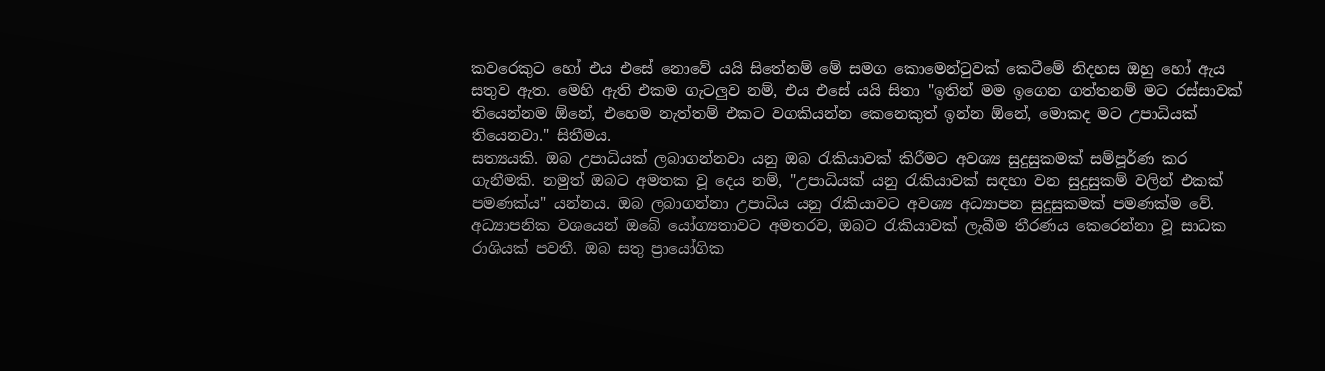කවරෙකුට හෝ එය එසේ නොවේ යයි සිතේනම් මේ සමග කොමෙන්ටුවක් කෙටීමේ නිදහස ඔහු හෝ ඇය සතුව ඇත. මෙහි ඇති එකම ගැටලුව නම්, එය එසේ යයි සිතා "ඉතින් මම ඉගෙන ගත්තනම් මට රස්සාවක් තියෙන්නම ඕනේ, එහෙම නැත්තම් එකට වගකියන්න කෙනෙකුත් ඉන්න ඕනේ, මොකද මට උපාධියක් තියෙනවා." සිතීමය.
සත්‍යයකි. ඔබ උපාධියක් ලබාගන්නවා යනු ඔබ රැකියාවක් කිරීමට අවශ්‍ය සුදුසුකමක් සම්පූර්ණ කර ගැනීමකි. නමුත් ඔබට අමතක වූ දෙය නම්, "උපාධියක් යනු රැකියාවක් සඳහා වන සුදුසුකම් වලින් එකක් පමණක්ය" යන්නය. ඔබ ලබාගන්නා උපාධිය යනු රැකියාවට අවශ්‍ය අධ්‍යාපන සුදුසුකමක් පමණක්ම වේ. අධ්‍යාපනික වශයෙන් ඔබේ යෝග්‍යතාවට අමතරව, ඔබට රැකියාවක් ලැබීම තීරණය කෙරෙන්නා වූ සාධක රාශියක් පවතී. ඔබ සතු ප්‍රායෝගික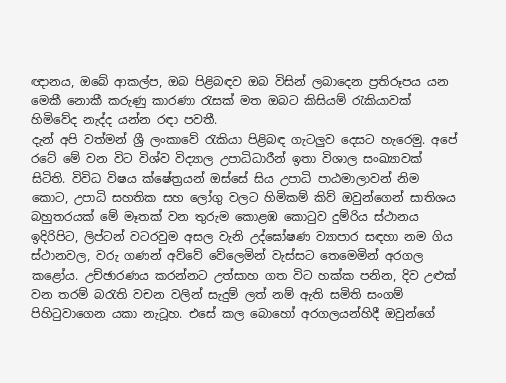ඥානය, ඔබේ ආකල්ප, ඔබ පිළිබඳව ඔබ විසින් ලබාදෙන ප්‍රතිරූපය යන මෙකී නොකී කරුණු කාරණා රැසක් මත ඔබට කිසියම් රැකියාවක් හිමිවේද නැද්ද යන්න රඳා පවතී.
දැන් අපි වත්මන් ශ්‍රී ලංකාවේ රැකියා පිළිබඳ ගැටලුව දෙසට හැරෙමු. අපේ රටේ මේ වන විට විශ්ව විද්‍යාල උපාධිධාරීන් ඉතා විශාල සංඛ්‍යාවක් සිටිති. විවිධ විෂය ක්ෂේත්‍රයන් ඔස්සේ සිය උපාධි පාඨමාලාවන් නිම කොට, උපාධි සහතික සහ ලෝගු වලට හිමිකම් කිව් ඔවුන්ගෙන් සාතිශය බහුතරයක් මේ මෑතක් වන තුරුම කොළඹ කොටුව දුම්රිය ස්ථානය ඉදිරිපිට, ලිප්ටන් වටරවුම අසල වැනි උද්ඝෝෂණ ව්‍යාපාර සඳහා නම ගිය ස්ථානවල, වරු ගණන් අව්වේ වේලෙමින් වැස්සට තෙමෙමින් අරගල කළෝය. උච්ඡාරණය කරන්නට උත්සාහ ගත විට හක්ක පනින, දිව උළුක් වන තරම් බරැති වචන වලින් සැදුම් ලත් නම් ඇති සමිති සංගම් පිහිටුවාගෙන යකා නැටූහ. එසේ කල බොහෝ අරගලයන්හිදී ඔවුන්ගේ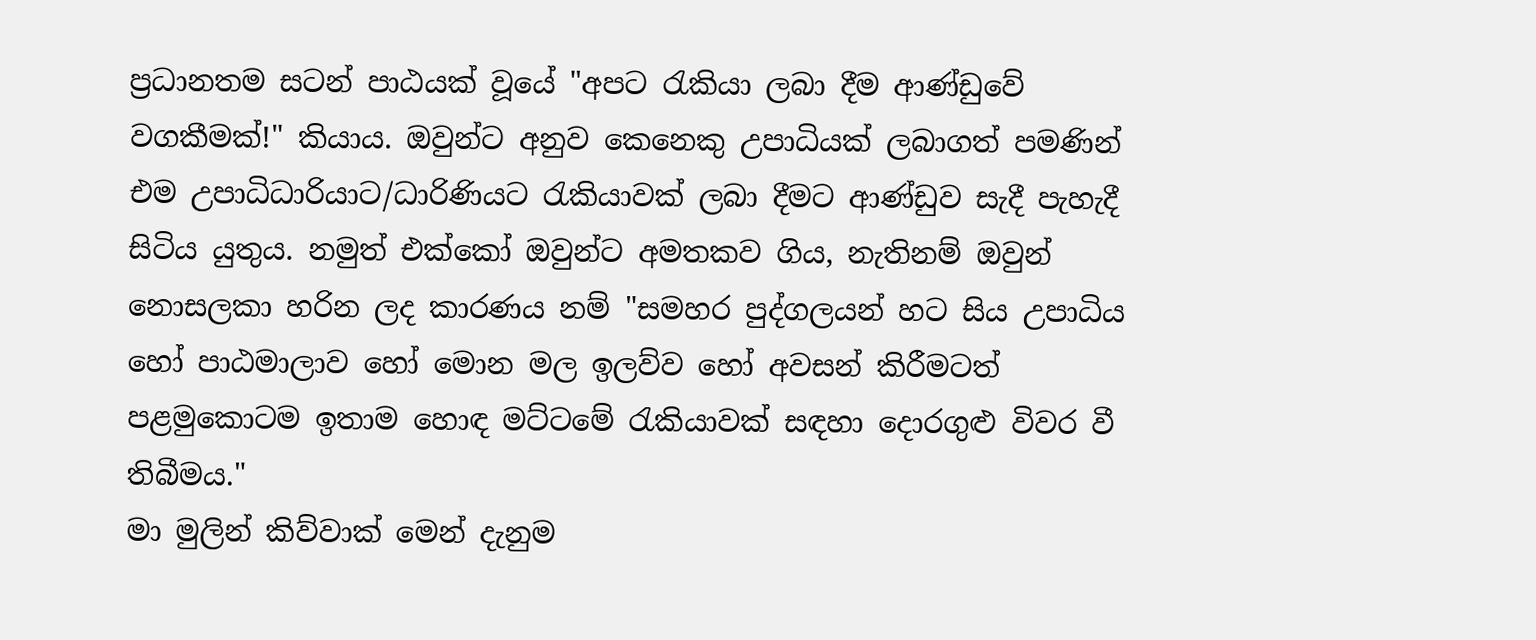ප්‍රධානතම සටන් පාඨයක් වූයේ "අපට රැකියා ලබා දීම ආණ්ඩුවේ වගකීමක්!" කියාය. ඔවුන්ට අනුව කෙනෙකු උපාධියක් ලබාගත් පමණින් එම උපාධිධාරියාට/ධාරිණියට රැකියාවක් ලබා දීමට ආණ්ඩුව සැදී පැහැදී සිටිය යුතුය. නමුත් එක්කෝ ඔවුන්ට අමතකව ගිය, නැතිනම් ඔවුන් නොසලකා හරින ලද කාරණය නම් "සමහර පුද්ගලයන් හට සිය උපාධිය හෝ පාඨමාලාව හෝ මොන මල ඉලව්ව හෝ අවසන් කිරීමටත් පළමුකොටම ඉතාම හොඳ මට්ටමේ රැකියාවක් සඳහා දොරගුළු විවර වී තිබීමය."
මා මුලින් කිව්වාක් මෙන් දැනුම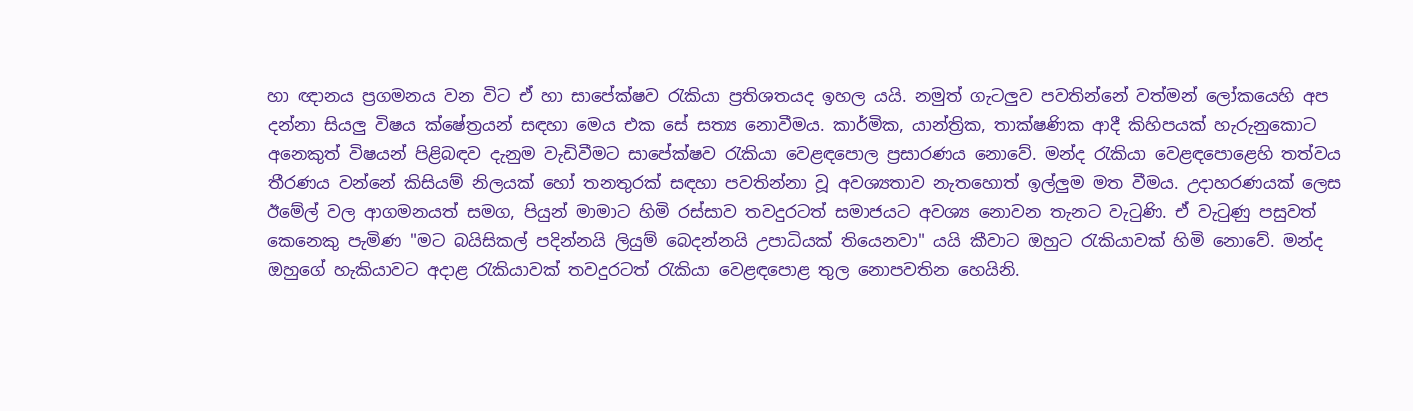හා ඥානය ප්‍රගමනය වන විට ඒ හා සාපේක්ෂව රැකියා ප්‍රතිශතයද ඉහල යයි. නමුත් ගැටලුව පවතින්නේ වත්මන් ලෝකයෙහි අප දන්නා සියලු විෂය ක්ෂේත්‍රයන් සඳහා මෙය එක සේ සත්‍ය නොවීමය. කාර්මික, යාන්ත්‍රික, තාක්ෂණික ආදී කිහිපයක් හැරුනුකොට අනෙකුත් විෂයන් පිළිබඳව දැනුම වැඩිවීමට සාපේක්ෂව රැකියා වෙළඳපොල ප්‍රසාරණය නොවේ. මන්ද රැකියා වෙළඳපොළෙහි තත්වය තීරණය වන්නේ කිසියම් නිලයක් හෝ තනතුරක් සඳහා පවතින්නා වූ අවශ්‍යතාව නැතහොත් ඉල්ලුම මත වීමය. උදාහරණයක් ලෙස ඊමේල් වල ආගමනයත් සමග, පියුන් මාමාට හිමි රස්සාව තවදුරටත් සමාජයට අවශ්‍ය නොවන තැනට වැටුණි. ඒ වැටුණු පසුවත් කෙනෙකු පැමිණ "මට බයිසිකල් පදින්නයි ලියුම් බෙදන්නයි උපාධියක් තියෙනවා" යයි කීවාට ඔහුට රැකියාවක් හිමි නොවේ. මන්ද ඔහුගේ හැකියාවට අදාළ රැකියාවක් තවදුරටත් රැකියා වෙළඳපොළ තුල නොපවතින හෙයිනි.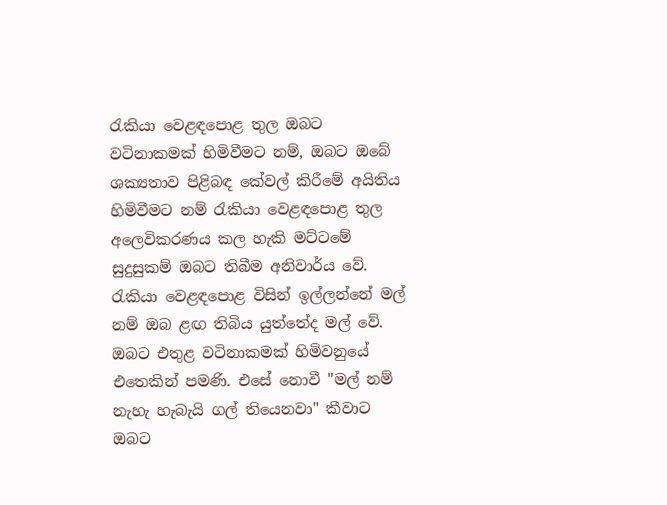රැකියා වෙළඳපොළ තුල ඔබට වටිනාකමක් හිමිවීමට නම්, ඔබට ඔබේ ශක්‍යතාව පිළිබඳ කේවල් කිරීමේ අයිතිය හිමිවීමට නම් රැකියා වෙළඳපොළ තුල අලෙවිකරණය කල හැකි මට්ටමේ සුදුසුකම් ඔබට තිබීම අනිවාර්ය වේ. රැකියා වෙළඳපොළ විසින් ඉල්ලන්නේ මල් නම් ඔබ ළඟ තිබිය යුත්තේද මල් වේ. ඔබට එතුළ වටිනාකමක් හිමිවනුයේ එතෙකින් පමණි. එසේ නොවී "මල් නම් නැහැ හැබැයි ගල් තියෙනවා" කීවාට ඔබට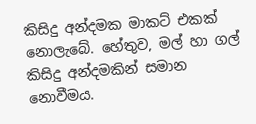කිසිදු අන්දමක මාකට් එකක් නොලැබේ. හේතුව, මල් හා ගල් කිසිදු අන්දමකින් සමාන නොවීමය.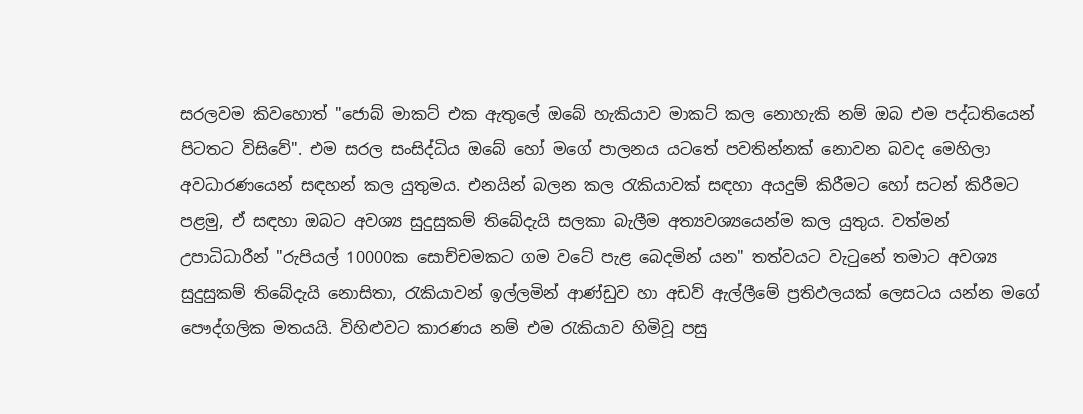සරලවම කිවහොත් "ජොබ් මාකට් එක ඇතුලේ ඔබේ හැකියාව මාකට් කල නොහැකි නම් ඔබ එම පද්ධතියෙන් පිටතට විසිවේ". එම සරල සංසිද්ධිය ඔබේ හෝ මගේ පාලනය යටතේ පවතින්නක් නොවන බවද මෙහිලා අවධාරණයෙන් සඳහන් කල යුතුමය. එනයින් බලන කල රැකියාවක් සඳහා අයදුම් කිරීමට හෝ සටන් කිරීමට පළමු, ඒ සඳහා ඔබට අවශ්‍ය සුදුසුකම් තිබේදැයි සලකා බැලීම අත්‍යවශ්‍යයෙන්ම කල යුතුය. වත්මන් උපාධිධාරීන් "රුපියල් 10000ක සොච්චමකට ගම වටේ පැළ බෙදමින් යන" තත්වයට වැටුනේ තමාට අවශ්‍ය සුදුසුකම් තිබේදැයි නොසිතා, රැකියාවන් ඉල්ලමින් ආණ්ඩුව හා අඩව් ඇල්ලීමේ ප්‍රතිඵලයක් ලෙසටය යන්න මගේ පෞද්ගලික මතයයි. විහිළුවට කාරණය නම් එම රැකියාව හිමිවූ පසු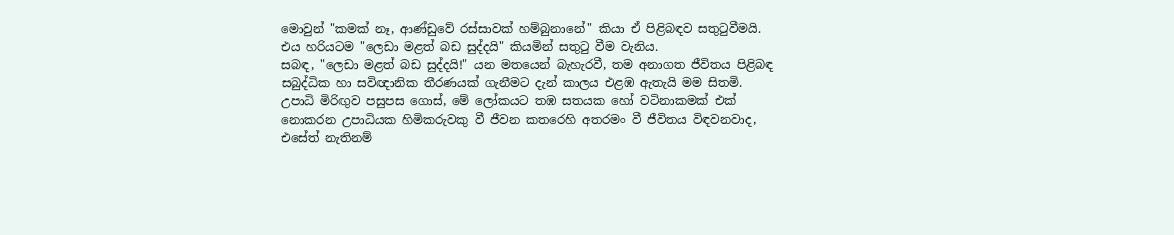මොවුන් "කමක් නෑ, ආණ්ඩුවේ රස්සාවක් හම්බුනානේ" කියා ඒ පිළිබඳව සතුටුවීමයි. එය හරියටම "ලෙඩා මළත් බඩ සුද්දයි" කියමින් සතුටු වීම වැනිය.
සබඳ, "ලෙඩා මළත් බඩ සුද්දයි!" යන මතයෙන් බැහැරවී, තම අනාගත ජීවිතය පිළිබඳ සබුද්ධික හා සවිඥානික තීරණයක් ගැනීමට දැන් කාලය එළඹ ඇතැයි මම සිතමි. උපාධි මිරිඟුව පසුපස ගොස්, මේ ලෝකයට තඹ සතයක හෝ වටිනාකමක් එක් නොකරන උපාධියක හිමිකරුවකු වී ජීවන කතරෙහි අතරමං වී ජීවිතය විඳවනවාද, එසේත් නැතිනම්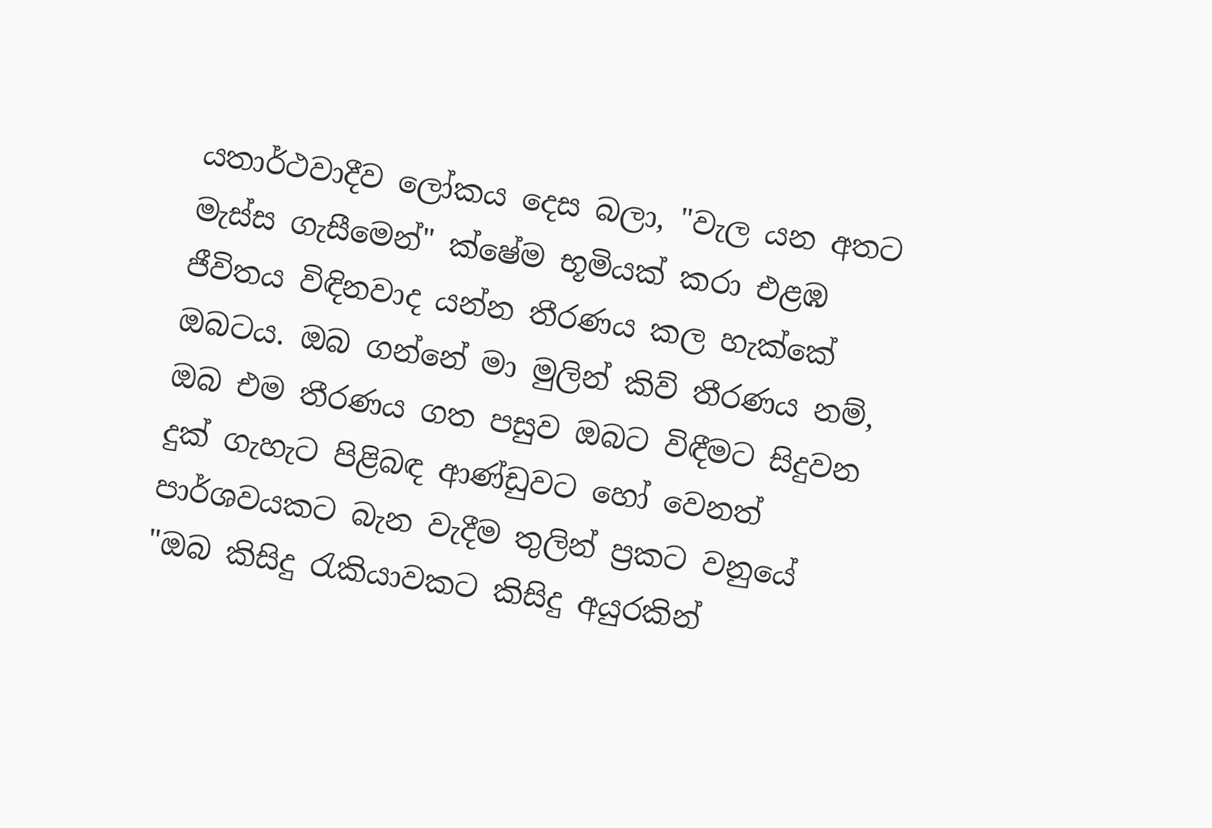යතාර්ථවාදීව ලෝකය දෙස බලා, "වැල යන අතට මැස්ස ගැසීමෙන්" ක්ෂේම භූමියක් කරා එළඹ ජීවිතය විඳිනවාද යන්න තීරණය කල හැක්කේ ඔබටය. ඔබ ගන්නේ මා මුලින් කිව් තීරණය නම්, ඔබ එම තීරණය ගත පසුව ඔබට විඳීමට සිදුවන දුක් ගැහැට පිළිබඳ ආණ්ඩුවට හෝ වෙනත් පාර්ශවයකට බැන වැදීම තුලින් ප්‍රකට වනුයේ "ඔබ කිසිදු රැකියාවකට කිසිදු අයුරකින්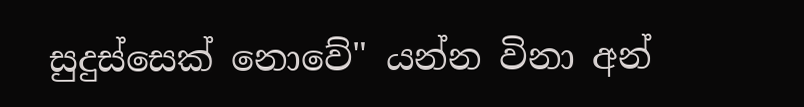සුදුස්සෙක් නොවේ" යන්න විනා අන්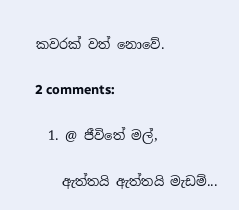කවරක් වත් නොවේ.

2 comments:

  1. @ ජීවිතේ මල්,

    ඇත්තයි ඇත්තයි මැඩම්...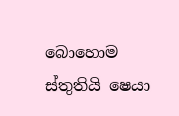බොහොම ස්තුතියි ෂෙයා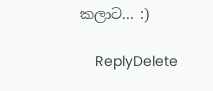කලාට... :)

    ReplyDelete